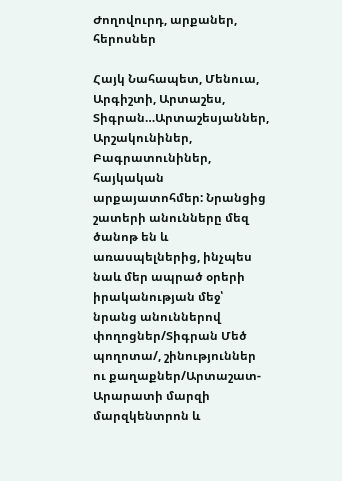Ժողովուրդ, արքաներ, հերոսներ

Հայկ Նահապետ, Մենուա, Արգիշտի, Արտաշես, Տիգրան…Արտաշեսյաններ, Արշակունիներ, Բագրատունիներ, հայկական արքայատոհմեր: Նրանցից շատերի անունները մեզ ծանոթ են և առասպելներից, ինչպես նաև մեր ապրած օրերի իրականության մեջ՝ նրանց անուններով փողոցներ/Տիգրան Մեծ պողոտա/, շինություններ ու քաղաքներ/Արտաշատ-Արարատի մարզի մարզկենտրոն և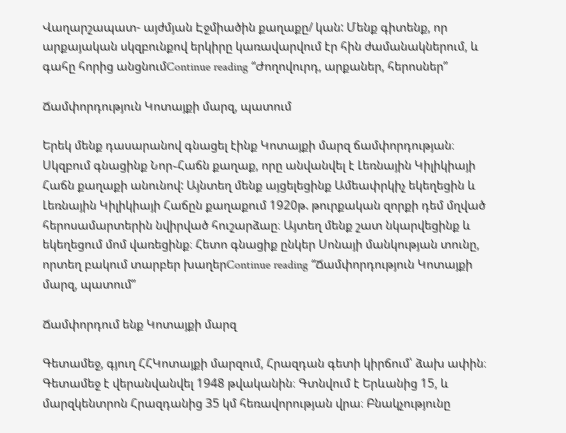Վաղարշապատ- այժմյան Էջմիածին քաղաքը/ կան: Մենք գիտենք, որ արքայական սկզբունքով երկիրը կառավարվում էր հին ժամանակներում, և գահը հորից անցնումContinue reading “Ժողովուրդ, արքաներ, հերոսներ”

Ճամփորդություն Կոտայքի մարզ, պատում

Երեկ մենք դասարանով գնացել էինք Կոտայքի մարզ ճամփորդության։ Սկզբում գնացինք Նոր֊Հաճն քաղաք, որը անվանվել է Լեռնային Կիլիկիայի Հաճն քաղաքի անունով: Այնտեղ մենք այցելեցինք Ամեափրկիչ եկեղեցին և Լեռնային Կիլիկիայի Հաճըն քաղաքում 1920թ. թուրքական զորքի դեմ մղված հերոսամարտերին նվիրված հուշարձաը։ Այտեղ մենք շատ նկարվեցինք և եկեղեցում մոմ վառեցինք։ Հետո գնացիք ընկեր Սոնայի մանկության տունը, որտեղ բակում տարբեր խաղերContinue reading “Ճամփորդություն Կոտայքի մարզ, պատում”

Ճամփորդում ենք Կոտայքի մարզ

Գետամեջ, գյուղ ՀՀԿոտայքի մարզում, Հրազդան գետի կիրճում՝ ձախ ափին։ Գետամեջ է վերանվանվել 1948 թվականին։ Գտնվում է Երևանից 15, և մարզկենտրոն Հրազդանից 35 կմ հեռավորության վրա։ Բնակչությունը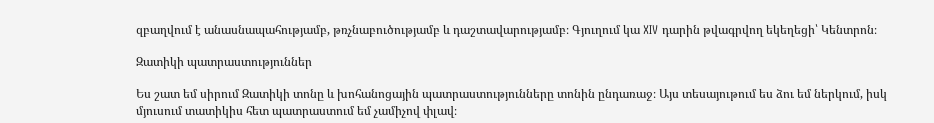զբաղվում է անասնապահությամբ, թռչնաբուծությամբ և դաշտավարությամբ։ Գյուղում կա XIV դարին թվագրվող եկեղեցի՝ Կենտրոն։

Զատիկի պատրաստություններ

Ես շատ եմ սիրում Զատիկի տոնը և խոհանոցային պատրաստությունները տոնին ընդառաջ։ Այս տեսայութում ես ձու եմ ներկում, իսկ մյուսում տատիկիս հետ պատրաստում եմ չամիչով փլավ։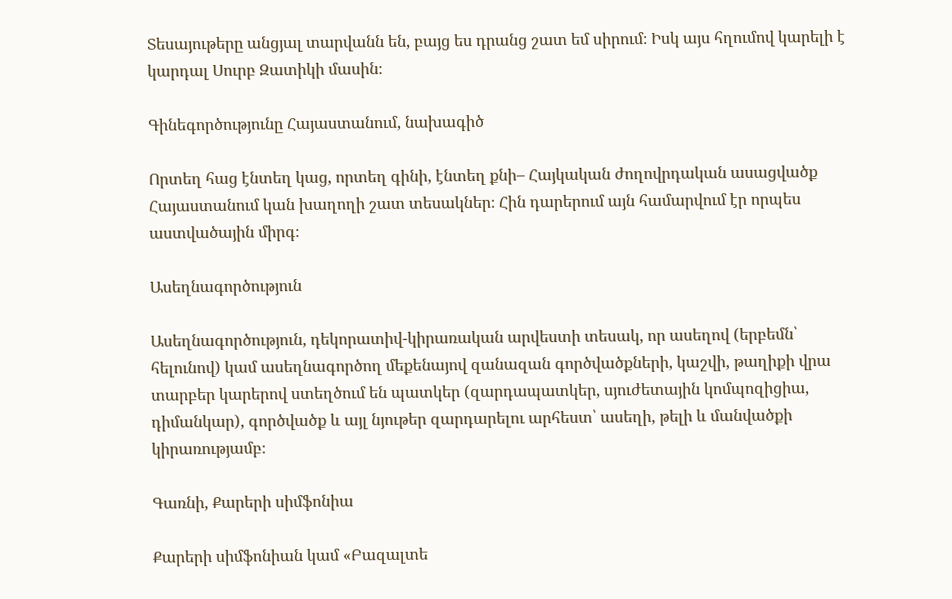Տեսայութերը անցյալ տարվանն են, բայց ես դրանց շատ եմ սիրում։ Իսկ այս հղումով կարելի է կարդալ Սուրբ Զատիկի մասին։

Գինեգործությունը Հայաստանում, նախագիծ

Որտեղ հաց էնտեղ կաց, որտեղ գինի, էնտեղ քնի– Հայկական ժողովրդական ասացվածք Հայաստանում կան խաղողի շատ տեսակներ։ Հին դարերում այն համարվում էր որպես աստվածային միրգ։

Ասեղնագործություն

Ասեղնագործություն, դեկորատիվ-կիրառական արվեստի տեսակ, որ ասեղով (երբեմն՝ հելունով) կամ ասեղնագործող մեքենայով զանազան գործվածքների, կաշվի, թաղիքի վրա տարբեր կարերով ստեղծում են պատկեր (զարդապատկեր, սյուժետային կոմպոզիցիա, դիմանկար), գործվածք և այլ նյութեր զարդարելու արհեստ՝ ասեղի, թելի և մանվածքի կիրառությամբ։

Գառնի, Քարերի սիմֆոնիա

Քարերի սիմֆոնիան կամ «Բազալտե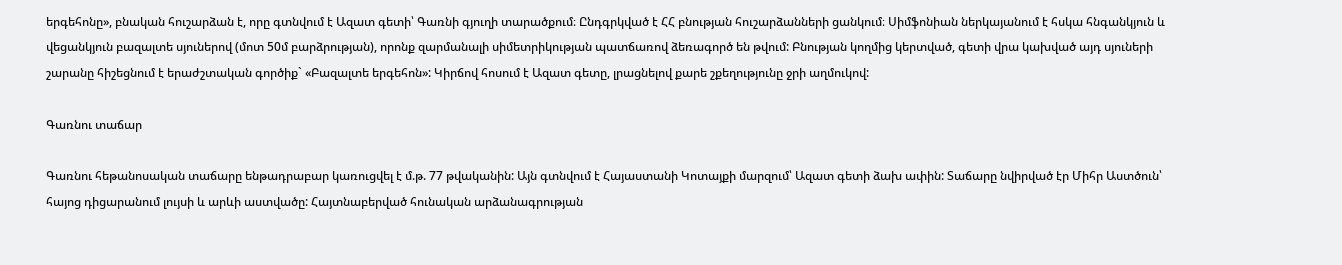երգեհոնը», բնական հուշարձան է, որը գտնվում է Ազատ գետի՝ Գառնի գյուղի տարածքում։ Ընդգրկված է ՀՀ բնության հուշարձանների ցանկում։ Սիմֆոնիան ներկայանում է հսկա հնգանկյուն և վեցանկյուն բազալտե սյուներով (մոտ 50մ բարձրության), որոնք զարմանալի սիմետրիկության պատճառով ձեռագործ են թվում: Բնության կողմից կերտված, գետի վրա կախված այդ սյուների շարանը հիշեցնում է երաժշտական գործիք` «Բազալտե երգեհոն»: Կիրճով հոսում է Ազատ գետը, լրացնելով քարե շքեղությունը ջրի աղմուկով:

Գառնու տաճար

Գառնու հեթանոսական տաճարը ենթադրաբար կառուցվել է մ.թ. 77 թվականին: Այն գտնվում է Հայաստանի Կոտայքի մարզում՝ Ազատ գետի ձախ ափին: Տաճարը նվիրված էր Միհր Աստծուն՝ հայոց դիցարանում լույսի և արևի աստվածը: Հայտնաբերված հունական արձանագրության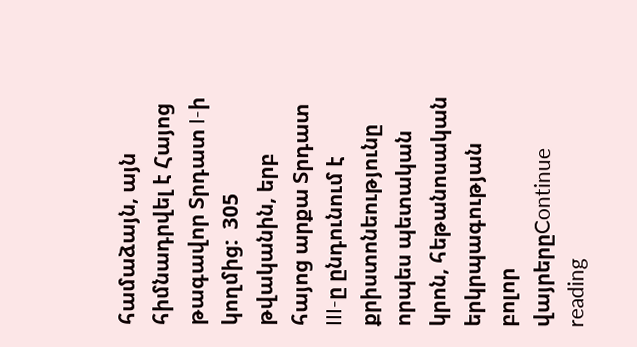համաձայն, այն հիմնադրվել է Հայոց թագավոր Տրդատ I-ի կողմից:  305 թվականին, երբ հայոց արքա Տրդատ III-ը ընդունում է քրիստոնեությունը որպես պետական կրոն, հեթանոսական երկրպագության բոլոր վայրերըContinue reading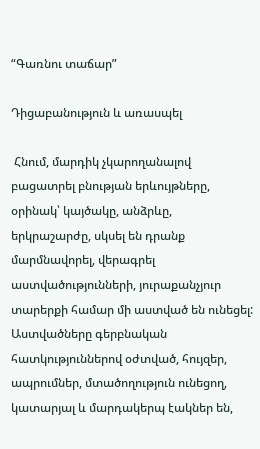“Գառնու տաճար”

Դիցաբանություն և առասպել

 Հնում, մարդիկ չկարողանալով բացատրել բնության երևույթները, օրինակ՝ կայծակը, անձրևը, երկրաշարժը, սկսել են դրանք մարմնավորել, վերագրել աստվածությունների, յուրաքանչյուր տարերքի համար մի աստված են ունեցել: Աստվածները գերբնական հատկություններով օժտված, հույզեր, ապրումներ, մտածողություն ունեցող, կատարյալ և մարդակերպ էակներ են,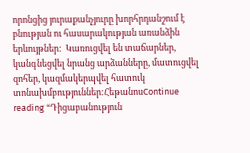որոնցից յուրաքանչյուրը խորհրդանշում է բնության ու հասարակության առանձին երևույթներ:  Կառուցվել են տաճարներ, կանգնեցվել նրանց արձանները, մատուցվել զոհեր, կազմակերպվել հատուկ տոնախմբություններ:ՀեթանոսContinue reading “Դիցաբանություն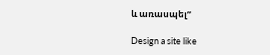և առասպել”

Design a site like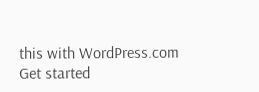this with WordPress.com
Get started